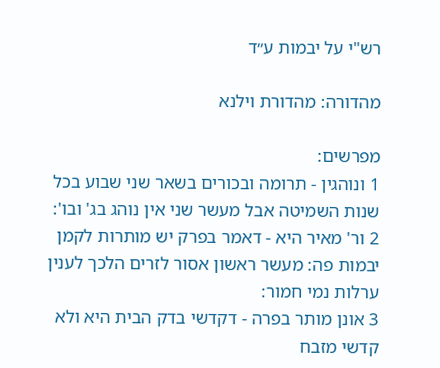רש"י על יבמות ע״ד

מהדורה: מהדורת וילנא

מפרשים:
1 ונוהגין - תרומה ובכורים בשאר שני שבוע בכל שנות השמיטה אבל מעשר שני אין נוהג בג' ובו':
2 ור' מאיר היא - דאמר בפרק יש מותרות לקמן יבמות פה: מעשר ראשון אסור לזרים הלכך לענין ערלות נמי חמור:
3 אונן מותר בפרה - דקדשי בדק הבית היא ולא קדשי מזבח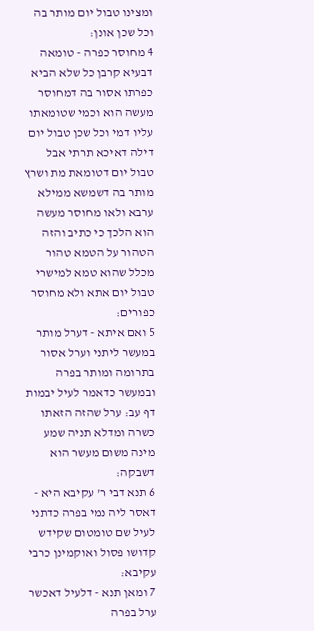ומצינו טבול יום מותר בה וכל שכן אונן:
4 מחוסר כפרה - טומאה דבעיא קרבן כל שלא הביא כפרתו אסור בה דמחוסר מעשה הוא וכמי שטומאתו עליו דמי וכל שכן טבול יום דילה דאיכא תרתי אבל טבול יום דטומאת מת ושרץ מותר בה דשמשא ממילא ערבא ולאו מחוסר מעשה הוא הלכך כי כתיב והזה הטהור על הטמא טהור מכלל שהוא טמא למישרי טבול יום אתא ולא מחוסר כפורים:
5 ואם איתא - דערל מותר במעשר ליתני וערל אסור בתרומה ומותר בפרה ובמעשר כדאמר לעיל יבמות דף עב: ערל שהזה הזאתו כשרה ומדלא תניה שמע מינה משום מעשר הוא דשבקה:
6 תנא דבי ר' עקיבא היא - דאסר ליה נמי בפרה כדתני לעיל שם טומטום שקידש קדושו פסול ואוקמינן כרבי עקיבא:
7 ומאן תנא - דלעיל דאכשר ערל בפרה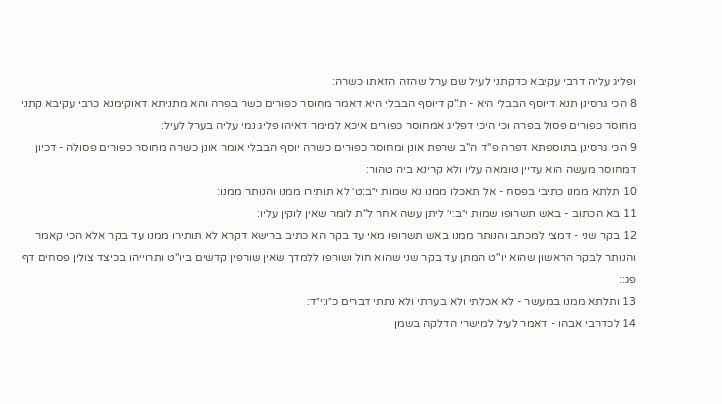ופליג עליה דרבי עקיבא כדקתני לעיל שם ערל שהזה הזאתו כשרה:
8 הכי גרסינן תנא דיוסף הבבלי היא - ת"ק דיוסף הבבלי היא דאמר מחוסר כפורים כשר בפרה והא מתניתא דאוקימנא כרבי עקיבא קתני מחוסר כפורים פסול בפרה וכי היכי דפליג אמחוסר כפורים איכא למימר דאיהו פליג נמי עליה בערל לעיל:
9 הכי גרסינן בתוספתא דפרה פ"ד ה"ב שרפת אונן ומחוסר כפורים כשרה יוסף הבבלי אומר אונן כשרה מחוסר כפורים פסולה - דכיון דמחוסר מעשה הוא עדיין טומאה עליו ולא קרינא ביה טהור:
10 תלתא ממנו כתיבי בפסח - אל תאכלו ממנו נא שמות י״ב:ט׳ לא תותירו ממנו והנותר ממנו:
11 בא הכתוב - באש תשרופו שמות י״ב:י׳ ליתן עשה אחר ל"ת לומר שאין לוקין עליו:
12 בקר שני - דמצי למכתב והנותר ממנו באש תשרופו מאי עד בקר הא כתיב ברישא דקרא לא תותירו ממנו עד בקר אלא הכי קאמר והנותר לבקר הראשון שהוא יו"ט המתן עד בקר שני שהוא חול ושורפו ללמדך שאין שורפין קדשים ביו"ט ותרוייהו בכיצד צולין פסחים דף פג::
13 ותלתא ממנו במעשר - לא אכלתי ולא בערתי ולא נתתי דברים כ״ו:י״ד:
14 לכדרבי אבהו - דאמר לעיל למישרי הדלקה בשמן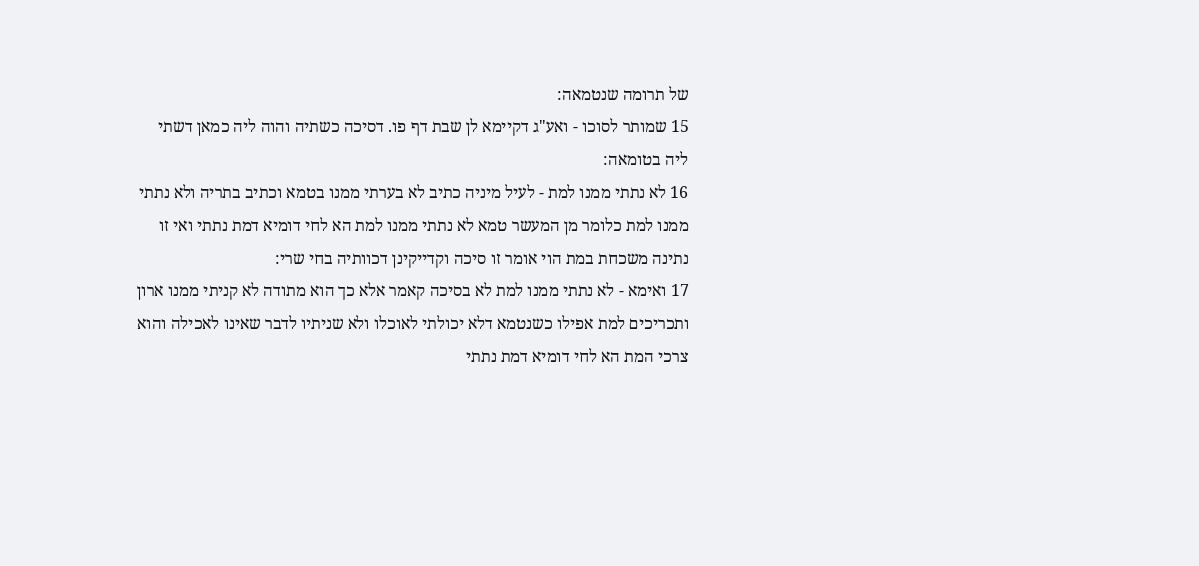של תרומה שנטמאה:
15 שמותר לסוכו - ואע"ג דקיימא לן שבת דף פו. דסיכה כשתיה והוה ליה כמאן דשתי ליה בטומאה:
16 לא נתתי ממנו למת - לעיל מיניה כתיב לא בערתי ממנו בטמא וכתיב בתריה ולא נתתי ממנו למת כלומר מן המעשר טמא לא נתתי ממנו למת הא לחי דומיא דמת נתתי ואי זו נתינה משכחת במת הוי אומר זו סיכה וקדייקינן דכוותיה בחי שרי:
17 ואימא - לא נתתי ממנו למת לא בסיכה קאמר אלא כך הוא מתודה לא קניתי ממנו ארון ותכריכים למת אפילו כשנטמא דלא יכולתי לאוכלו ולא שניתיו לדבר שאינו לאכילה והוא צרכי המת הא לחי דומיא דמת נתתי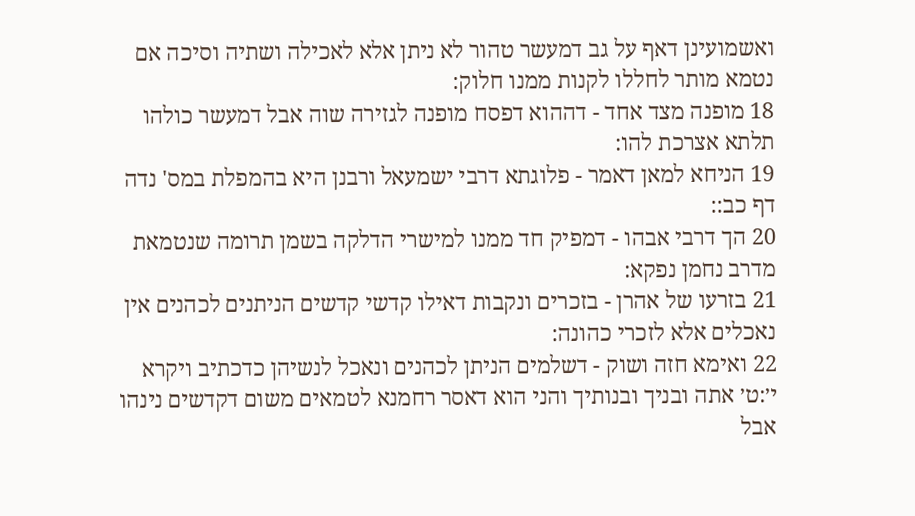ואשמועינן דאף על גב דמעשר טהור לא ניתן אלא לאכילה ושתיה וסיכה אם נטמא מותר לחללו לקנות ממנו חלוק:
18 מופנה מצד אחד - דההוא דפסח מופנה לגזירה שוה אבל דמעשר כולהו תלתא אצרכת להו:
19 הניחא למאן דאמר - פלוגתא דרבי ישמעאל ורבנן היא בהמפלת במס' נדה דף כב::
20 הך דרבי אבהו - דמפיק חד ממנו למישרי הדלקה בשמן תרומה שנטמאת מדרב נחמן נפקא:
21 בזרעו של אהרן - בזכרים ונקבות דאילו קדשי קדשים הניתנים לכהנים אין נאכלים אלא לזכרי כהונה:
22 ואימא חזה ושוק - דשלמים הניתן לכהנים ונאכל לנשיהן כדכתיב ויקרא י׳:ט׳ אתה ובניך ובנותיך והני הוא דאסר רחמנא לטמאים משום דקדשים נינהו אבל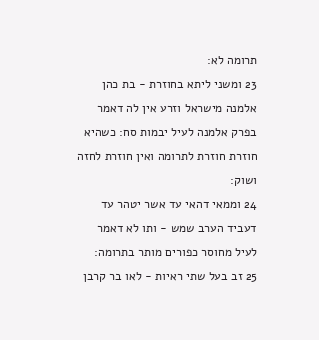תרומה לא:
23 ומשני ליתא בחוזרת - בת כהן אלמנה מישראל וזרע אין לה דאמר בפרק אלמנה לעיל יבמות סח: כשהיא חוזרת חוזרת לתרומה ואין חוזרת לחזה ושוק:
24 וממאי דהאי עד אשר יטהר עד דעביד הערב שמש - ותו לא דאמר לעיל מחוסר כפורים מותר בתרומה:
25 זב בעל שתי ראיות - לאו בר קרבן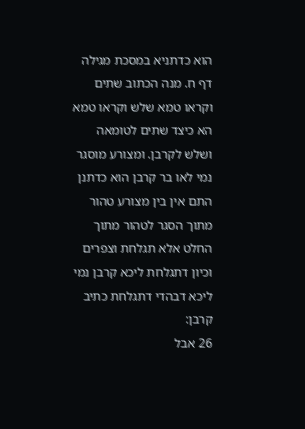הוא כדתניא במסכת מגילה דף ח. מנה הכתוב שתים וקראו טמא שלש וקראו טמא הא כיצד שתים לטומאה ושלש לקרבן. ומצורע מוסגר נמי לאו בר קרבן הוא כדתנן התם אין בין מצורע טהור מתוך הסגר לטהור מתוך החלט אלא תגלחת וצפרים וכיון דתגלחת ליכא קרבן נמי ליכא דבהדי דתגלחת כתיב קרבן:
26 אבל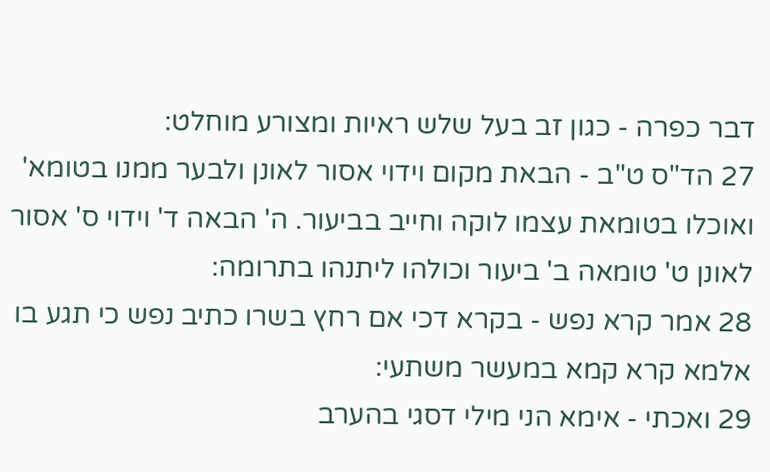דבר כפרה - כגון זב בעל שלש ראיות ומצורע מוחלט:
27 הד"ס ט"ב - הבאת מקום וידוי אסור לאונן ולבער ממנו בטומא' ואוכלו בטומאת עצמו לוקה וחייב בביעור. ה' הבאה ד' וידוי ס' אסור לאונן ט' טומאה ב' ביעור וכולהו ליתנהו בתרומה:
28 אמר קרא נפש - בקרא דכי אם רחץ בשרו כתיב נפש כי תגע בו אלמא קרא קמא במעשר משתעי:
29 ואכתי - אימא הני מילי דסגי בהערב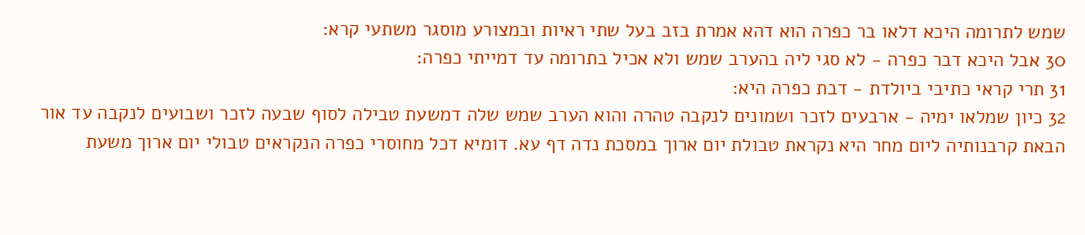שמש לתרומה היכא דלאו בר כפרה הוא דהא אמרת בזב בעל שתי ראיות ובמצורע מוסגר משתעי קרא:
30 אבל היכא דבר כפרה - לא סגי ליה בהערב שמש ולא אכיל בתרומה עד דמייתי כפרה:
31 תרי קראי כתיבי ביולדת - דבת כפרה היא:
32 כיון שמלאו ימיה - ארבעים לזכר ושמונים לנקבה טהרה והוא הערב שמש שלה דמשעת טבילה לסוף שבעה לזכר ושבועים לנקבה עד אור הבאת קרבנותיה ליום מחר היא נקראת טבולת יום ארוך במסכת נדה דף עא. דומיא דכל מחוסרי כפרה הנקראים טבולי יום ארוך משעת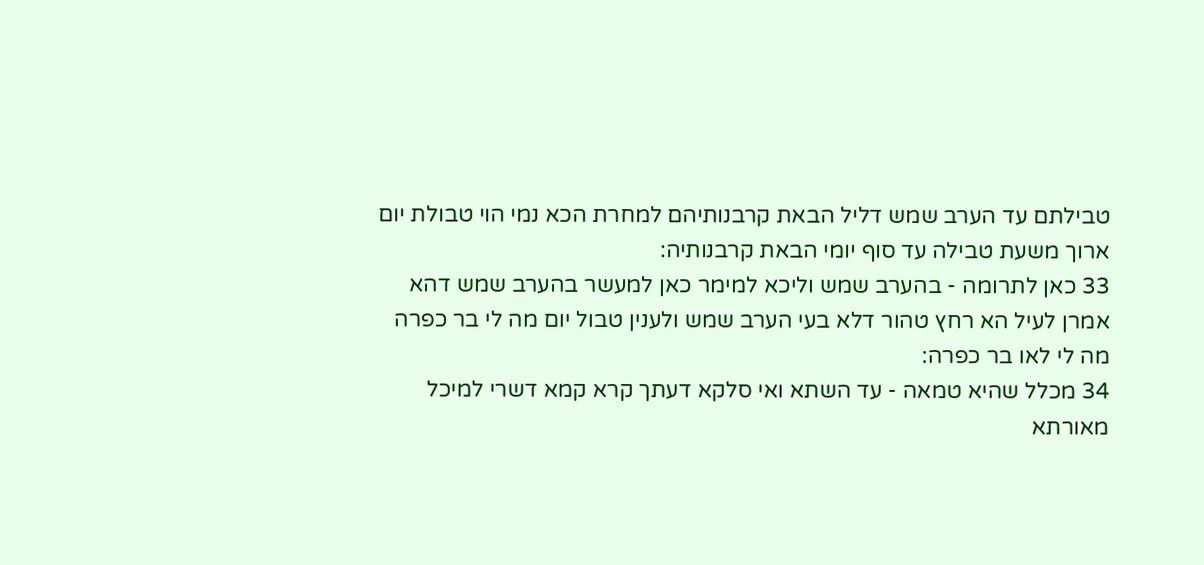טבילתם עד הערב שמש דליל הבאת קרבנותיהם למחרת הכא נמי הוי טבולת יום ארוך משעת טבילה עד סוף יומי הבאת קרבנותיה:
33 כאן לתרומה - בהערב שמש וליכא למימר כאן למעשר בהערב שמש דהא אמרן לעיל הא רחץ טהור דלא בעי הערב שמש ולענין טבול יום מה לי בר כפרה מה לי לאו בר כפרה:
34 מכלל שהיא טמאה - עד השתא ואי סלקא דעתך קרא קמא דשרי למיכל מאורתא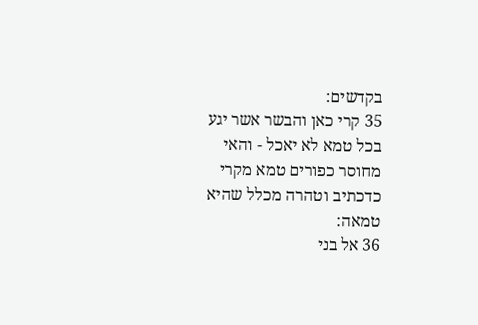בקדשים:
35 קרי כאן והבשר אשר יגע בכל טמא לא יאכל - והאי מחוסר כפורים טמא מקרי כדכתיב וטהרה מכלל שהיא טמאה:
36 אל בני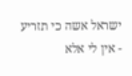ישראל אשה כי תזריע - אין לי אלא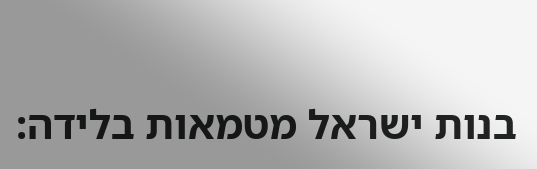בנות ישראל מטמאות בלידה: